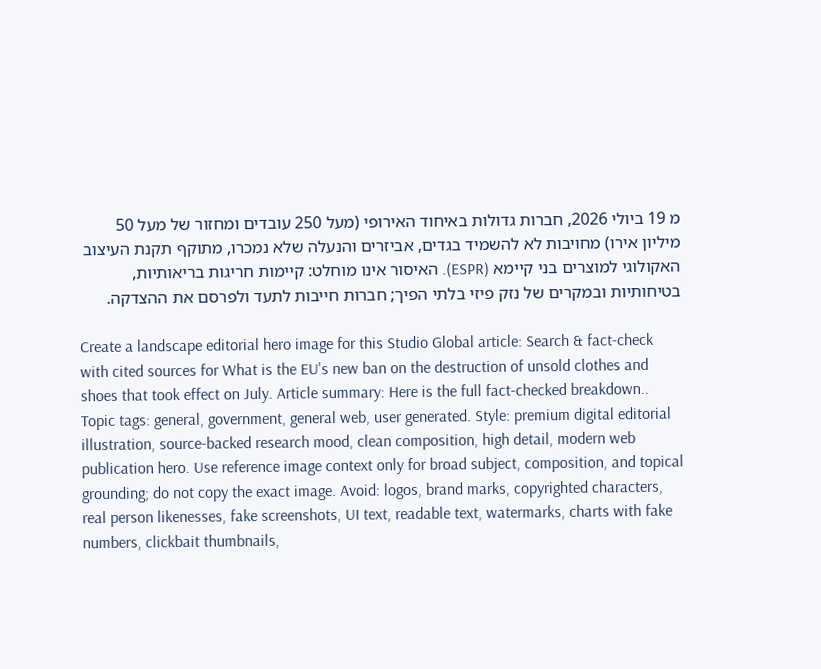מ 19 ביולי 2026, חברות גדולות באיחוד האירופי (מעל 250 עובדים ומחזור של מעל 50 מיליון אירו) מחויבות לא להשמיד בגדים, אביזרים והנעלה שלא נמכרו, מתוקף תקנת העיצוב האקולוגי למוצרים בני קיימא (ESPR). האיסור אינו מוחלט: קיימות חריגות בריאותיות, בטיחותיות ובמקרים של נזק פיזי בלתי הפיך; חברות חייבות לתעד ולפרסם את ההצדקה.

Create a landscape editorial hero image for this Studio Global article: Search & fact-check with cited sources for What is the EU's new ban on the destruction of unsold clothes and shoes that took effect on July. Article summary: Here is the full fact-checked breakdown.. Topic tags: general, government, general web, user generated. Style: premium digital editorial illustration, source-backed research mood, clean composition, high detail, modern web publication hero. Use reference image context only for broad subject, composition, and topical grounding; do not copy the exact image. Avoid: logos, brand marks, copyrighted characters, real person likenesses, fake screenshots, UI text, readable text, watermarks, charts with fake numbers, clickbait thumbnails,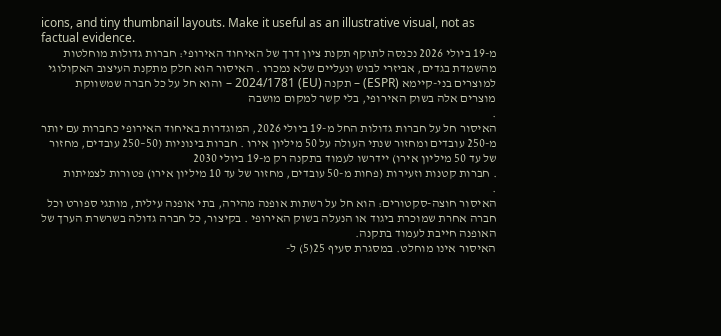icons, and tiny thumbnail layouts. Make it useful as an illustrative visual, not as factual evidence.
מ-19 ביולי 2026 נכנסה לתוקף תקנת ציון דרך של האיחוד האירופי: חברות גדולות מוחלטות מהשמדת בגדים, אביזרי לבוש ונעליים שלא נמכרו . האיסור הוא חלק מתקנת העיצוב האקולוגי למוצרים בני-קיימא (ESPR) – תקנה (EU) 2024/1781 – והוא חל על כל חברה שמשווקת מוצרים אלה בשוק האירופי, בלי קשר למקום מושבה
.
האיסור חל על חברות גדולות החל מ-19 ביולי 2026, המוגדרות באיחוד האירופי כחברות עם יותר מ-250 עובדים ומחזור שנתי העולה על 50 מיליון אירו . חברות בינוניות (50–250 עובדים, מחזור של עד 50 מיליון אירו) יידרשו לעמוד בתקנה רק מ-19 ביולי 2030
. חברות קטנות וזעירות (פחות מ-50 עובדים, מחזור של עד 10 מיליון אירו) פטורות לצמיתות
.
האיסור חוצה-סקטורים: הוא חל על רשתות אופנה מהירה, בתי אופנה עילית, מותגי ספורט וכל חברה אחרת שמוכרת ביגוד או הנעלה בשוק האירופי . בקיצור, כל חברה גדולה בשרשרת הערך של האופנה חייבת לעמוד בתקנה.
האיסור אינו מוחלט. במסגרת סעיף 25(5) ל-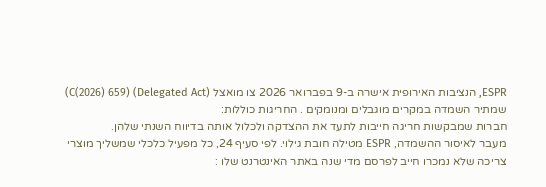ESPR, הנציבות האירופית אישרה ב-9 בפברואר 2026 צו מואצל (Delegated Act) (C(2026) 659) שמתיר השמדה במקרים מוגבלים ומנומקים . החריגות כוללות:
חברות שמבקשות חריגה חייבות לתעד את ההצדקה ולכלול אותה בדיווח השנתי שלהן.
מעבר לאיסור ההשמדה, ESPR מטילה חובת גילוי. לפי סעיף 24, כל מפעיל כלכלי שמשליך מוצרי צריכה שלא נמכרו חייב לפרסם מדי שנה באתר האינטרנט שלו :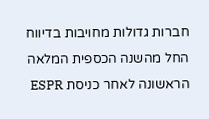חברות גדולות מחויבות בדיווח החל מהשנה הכספית המלאה הראשונה לאחר כניסת ESPR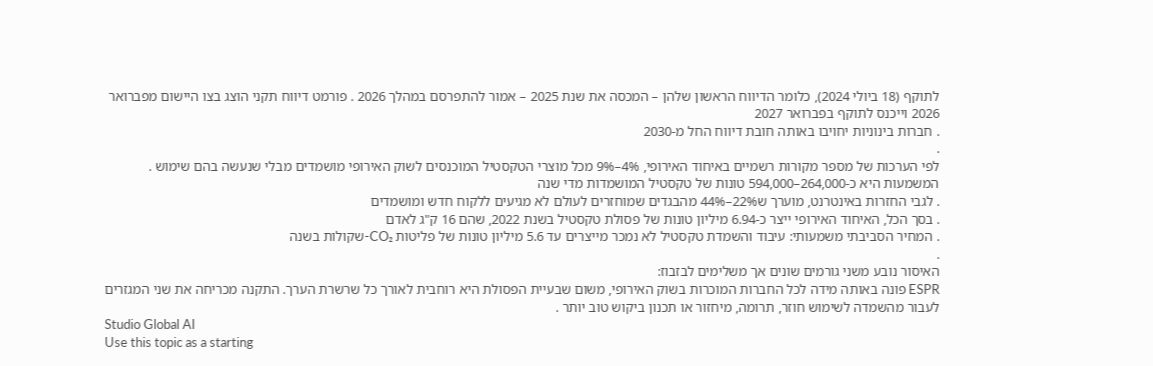לתוקף (18 ביולי 2024), כלומר הדיווח הראשון שלהן – המכסה את שנת 2025 – אמור להתפרסם במהלך 2026 . פורמט דיווח תקני הוצג בצו היישום מפברואר 2026 וייכנס לתוקף בפברואר 2027
. חברות בינוניות יחויבו באותה חובת דיווח החל מ-2030
.
לפי הערכות של מספר מקורות רשמיים באיחוד האירופי, 4%–9% מכל מוצרי הטקסטיל המוכנסים לשוק האירופי מושמדים מבלי שנעשה בהם שימוש . המשמעות היא כ-264,000–594,000 טונות של טקסטיל המושמדות מדי שנה
. לגבי החזרות באינטרנט, מוערך ש22%–44% מהבגדים שמוחזרים לעולם לא מגיעים ללקוח חדש ומושמדים
. בסך הכל, האיחוד האירופי ייצר כ-6.94 מיליון טונות של פסולת טקסטיל בשנת 2022, שהם 16 ק"ג לאדם
. המחיר הסביבתי משמעותי: עיבוד והשמדת טקסטיל לא נמכר מייצרים עד 5.6 מיליון טונות של פליטות CO₂-שקולות בשנה
.
האיסור נובע משני גורמים שונים אך משלימים לבזבוז:
ESPR פונה באותה מידה לכל החברות המוכרות בשוק האירופי, משום שבעיית הפסולת היא רוחבית לאורך כל שרשרת הערך. התקנה מכריחה את שני המגזרים לעבור מהשמדה לשימוש חוזר, תרומה, מיחזור או תכנון ביקוש טוב יותר .
Studio Global AI
Use this topic as a starting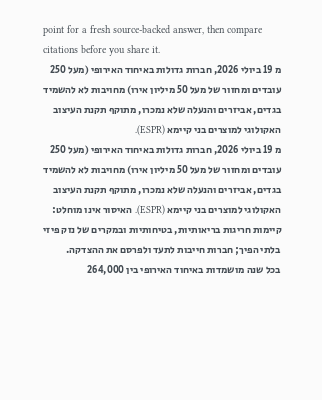point for a fresh source-backed answer, then compare citations before you share it.
מ 19 ביולי 2026, חברות גדולות באיחוד האירופי (מעל 250 עובדים ומחזור של מעל 50 מיליון אירו) מחויבות לא להשמיד בגדים, אביזרים והנעלה שלא נמכרו, מתוקף תקנת העיצוב האקולוגי למוצרים בני קיימא (ESPR).
מ 19 ביולי 2026, חברות גדולות באיחוד האירופי (מעל 250 עובדים ומחזור של מעל 50 מיליון אירו) מחויבות לא להשמיד בגדים, אביזרים והנעלה שלא נמכרו, מתוקף תקנת העיצוב האקולוגי למוצרים בני קיימא (ESPR). האיסור אינו מוחלט: קיימות חריגות בריאותיות, בטיחותיות ובמקרים של נזק פיזי בלתי הפיך; חברות חייבות לתעד ולפרסם את ההצדקה.
בכל שנה מושמדות באיחוד האירופי בין 264,000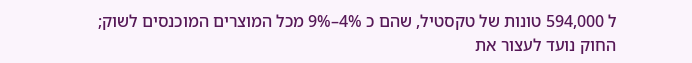ל 594,000 טונות של טקסטיל, שהם כ 4%–9% מכל המוצרים המוכנסים לשוק; החוק נועד לעצור את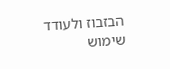הבזבוז ולעודד שימוש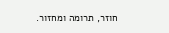חוזר, תרומה ומחזור.